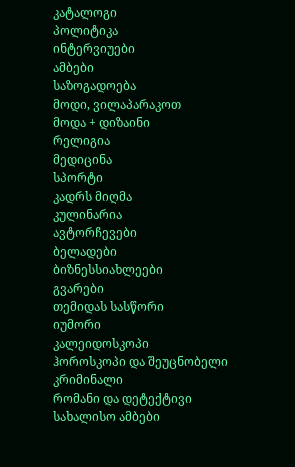კატალოგი
პოლიტიკა
ინტერვიუები
ამბები
საზოგადოება
მოდი, ვილაპარაკოთ
მოდა + დიზაინი
რელიგია
მედიცინა
სპორტი
კადრს მიღმა
კულინარია
ავტორჩევები
ბელადები
ბიზნესსიახლეები
გვარები
თემიდას სასწორი
იუმორი
კალეიდოსკოპი
ჰოროსკოპი და შეუცნობელი
კრიმინალი
რომანი და დეტექტივი
სახალისო ამბები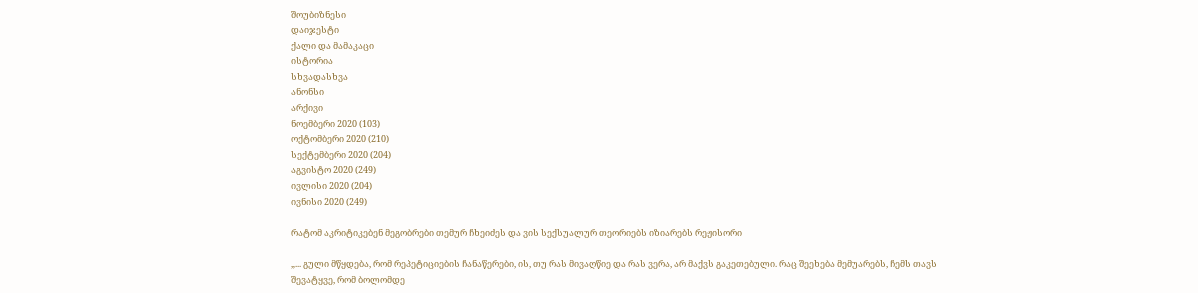შოუბიზნესი
დაიჯესტი
ქალი და მამაკაცი
ისტორია
სხვადასხვა
ანონსი
არქივი
ნოემბერი 2020 (103)
ოქტომბერი 2020 (210)
სექტემბერი 2020 (204)
აგვისტო 2020 (249)
ივლისი 2020 (204)
ივნისი 2020 (249)

რატომ აკრიტიკებენ მეგობრები თემურ ჩხეიძეს და ვის სექსუალურ თეორიებს იზიარებს რეჟისორი

„... გული მწყდება, რომ რეპეტიციების ჩანაწერები, ის, თუ რას მივაღწიე და რას ვერა, არ მაქვს გაკეთებული. რაც შეეხება მემუარებს, ჩემს თავს შევატყვე, რომ ბოლომდე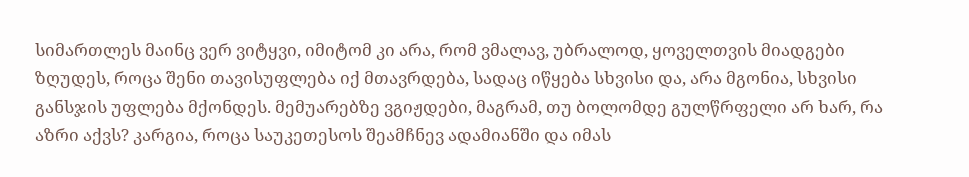სიმართლეს მაინც ვერ ვიტყვი, იმიტომ კი არა, რომ ვმალავ, უბრალოდ, ყოველთვის მიადგები ზღუდეს, როცა შენი თავისუფლება იქ მთავრდება, სადაც იწყება სხვისი და, არა მგონია, სხვისი განსჯის უფლება მქონდეს. მემუარებზე ვგიჟდები, მაგრამ, თუ ბოლომდე გულწრფელი არ ხარ, რა აზრი აქვს? კარგია, როცა საუკეთესოს შეამჩნევ ადამიანში და იმას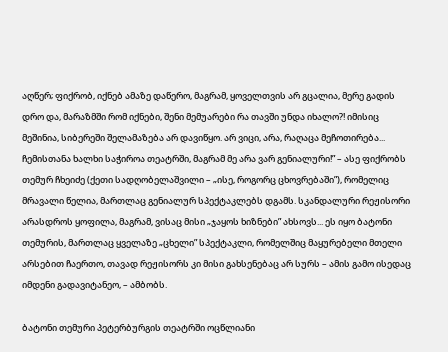აღწერ; ფიქრობ, იქნებ ამაზე დაწერო, მაგრამ, ყოველთვის არ გცალია, მერე გადის დრო და, მარაზმში რომ იქნები, შენი მემუარები რა თავში უნდა იხალო?! იმისიც მეშინია, სიბერეში შელამაზება არ დავიწყო. არ ვიცი, არა, რაღაცა მეჩოთირება... ჩემისთანა ხალხი საჭიროა თეატრში, მაგრამ მე არა ვარ გენიალური!” – ასე ფიქრობს თემურ ჩხეიძე (ქეთი სადღობელაშვილი – „ისე, როგორც ცხოვრებაში”), რომელიც მრავალი წელია, მართლაც გენიალურ სპექტაკლებს დგამს. სკანდალური რეჟისორი არასდროს ყოფილა, მაგრამ, ვისაც მისი „ჯაყოს ხიზნები” ახსოვს... ეს იყო ბატონი თემურის, მართლაც ყველაზე „ცხელი” სპექტაკლი, რომელშიც მაყურებელი მთელი არსებით ჩაერთო, თავად რეჟისორს კი მისი გახსენებაც არ სურს – ამის გამო ისედაც იმდენი გადავიტანეო, – ამბობს.

ბატონი თემური პეტერბურგის თეატრში ოცწლიანი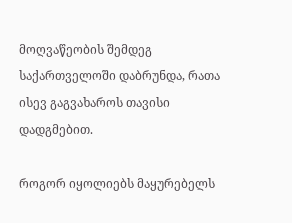მოღვაწეობის შემდეგ საქართველოში დაბრუნდა, რათა ისევ გაგვახაროს თავისი დადგმებით.

როგორ იყოლიებს მაყურებელს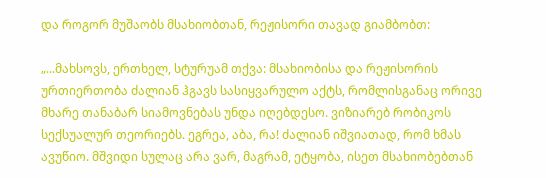და როგორ მუშაობს მსახიობთან, რეჟისორი თავად გიამბობთ:

„...მახსოვს, ერთხელ, სტურუამ თქვა: მსახიობისა და რეჟისორის ურთიერთობა ძალიან ჰგავს სასიყვარულო აქტს, რომლისგანაც ორივე მხარე თანაბარ სიამოვნებას უნდა იღებდესო. ვიზიარებ რობიკოს სექსუალურ თეორიებს. ეგრეა, აბა, რა! ძალიან იშვიათად, რომ ხმას ავუწიო. მშვიდი სულაც არა ვარ, მაგრამ, ეტყობა, ისეთ მსახიობებთან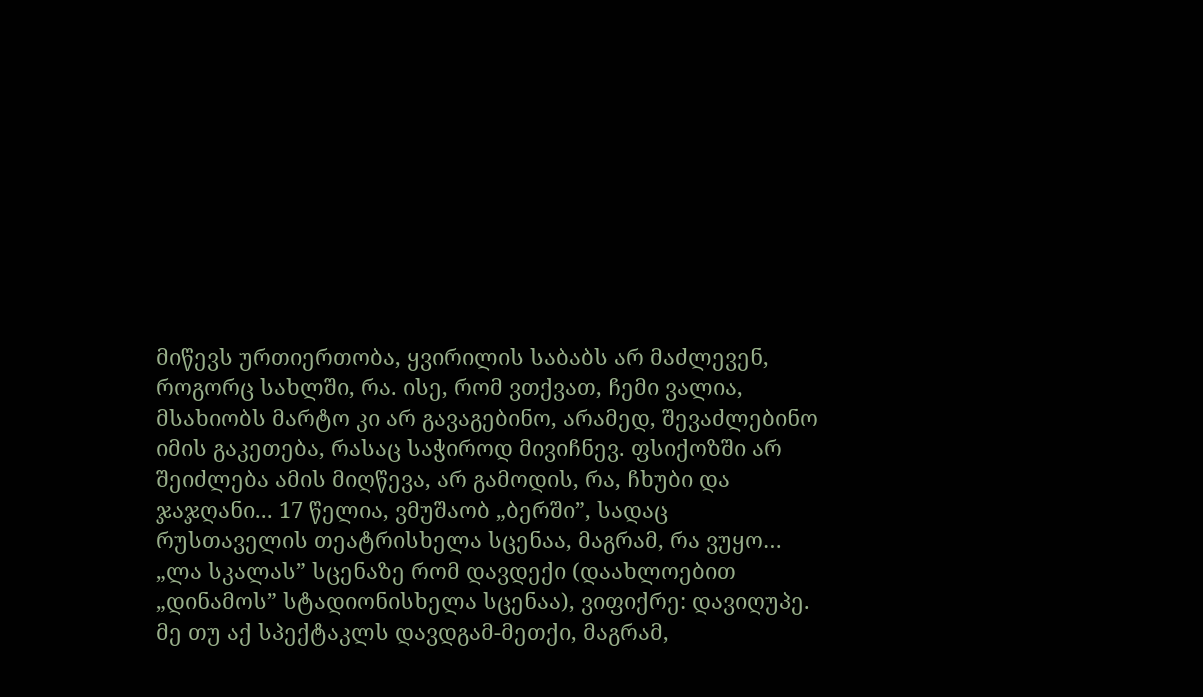მიწევს ურთიერთობა, ყვირილის საბაბს არ მაძლევენ, როგორც სახლში, რა. ისე, რომ ვთქვათ, ჩემი ვალია, მსახიობს მარტო კი არ გავაგებინო, არამედ, შევაძლებინო იმის გაკეთება, რასაც საჭიროდ მივიჩნევ. ფსიქოზში არ შეიძლება ამის მიღწევა, არ გამოდის, რა, ჩხუბი და ჯაჯღანი... 17 წელია, ვმუშაობ „ბერში”, სადაც რუსთაველის თეატრისხელა სცენაა, მაგრამ, რა ვუყო… „ლა სკალას” სცენაზე რომ დავდექი (დაახლოებით „დინამოს” სტადიონისხელა სცენაა), ვიფიქრე: დავიღუპე. მე თუ აქ სპექტაკლს დავდგამ-მეთქი, მაგრამ,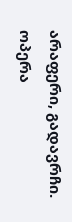არაფერი, გადავრჩი. ოპერა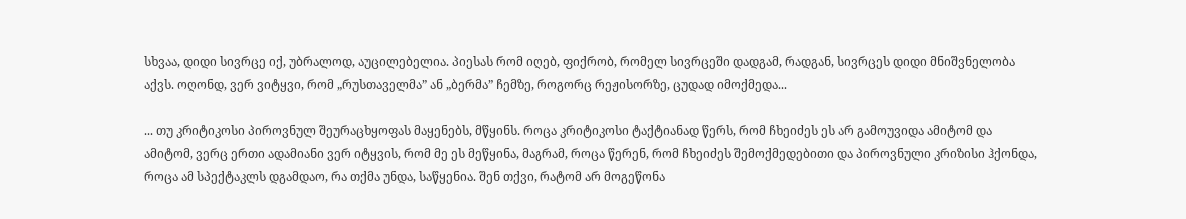სხვაა, დიდი სივრცე იქ, უბრალოდ, აუცილებელია. პიესას რომ იღებ, ფიქრობ, რომელ სივრცეში დადგამ, რადგან, სივრცეს დიდი მნიშვნელობა აქვს. ოღონდ, ვერ ვიტყვი, რომ „რუსთაველმა” ან „ბერმა” ჩემზე, როგორც რეჟისორზე, ცუდად იმოქმედა...

... თუ კრიტიკოსი პიროვნულ შეურაცხყოფას მაყენებს, მწყინს. როცა კრიტიკოსი ტაქტიანად წერს, რომ ჩხეიძეს ეს არ გამოუვიდა ამიტომ და ამიტომ, ვერც ერთი ადამიანი ვერ იტყვის, რომ მე ეს მეწყინა, მაგრამ, როცა წერენ, რომ ჩხეიძეს შემოქმედებითი და პიროვნული კრიზისი ჰქონდა, როცა ამ სპექტაკლს დგამდაო, რა თქმა უნდა, საწყენია. შენ თქვი, რატომ არ მოგეწონა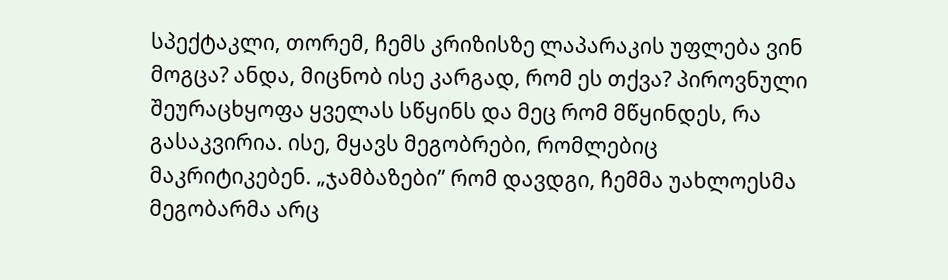სპექტაკლი, თორემ, ჩემს კრიზისზე ლაპარაკის უფლება ვინ მოგცა? ანდა, მიცნობ ისე კარგად, რომ ეს თქვა? პიროვნული შეურაცხყოფა ყველას სწყინს და მეც რომ მწყინდეს, რა გასაკვირია. ისე, მყავს მეგობრები, რომლებიც მაკრიტიკებენ. „ჯამბაზები” რომ დავდგი, ჩემმა უახლოესმა მეგობარმა არც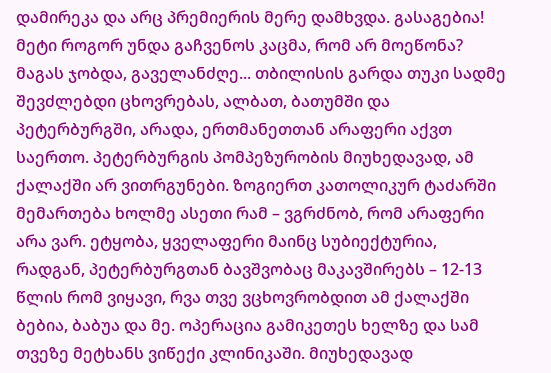დამირეკა და არც პრემიერის მერე დამხვდა. გასაგებია! მეტი როგორ უნდა გაჩვენოს კაცმა, რომ არ მოეწონა? მაგას ჯობდა, გაველანძღე... თბილისის გარდა თუკი სადმე შევძლებდი ცხოვრებას, ალბათ, ბათუმში და პეტერბურგში, არადა, ერთმანეთთან არაფერი აქვთ საერთო. პეტერბურგის პომპეზურობის მიუხედავად, ამ ქალაქში არ ვითრგუნები. ზოგიერთ კათოლიკურ ტაძარში მემართება ხოლმე ასეთი რამ – ვგრძნობ, რომ არაფერი არა ვარ. ეტყობა, ყველაფერი მაინც სუბიექტურია, რადგან, პეტერბურგთან ბავშვობაც მაკავშირებს – 12-13 წლის რომ ვიყავი, რვა თვე ვცხოვრობდით ამ ქალაქში ბებია, ბაბუა და მე. ოპერაცია გამიკეთეს ხელზე და სამ თვეზე მეტხანს ვიწექი კლინიკაში. მიუხედავად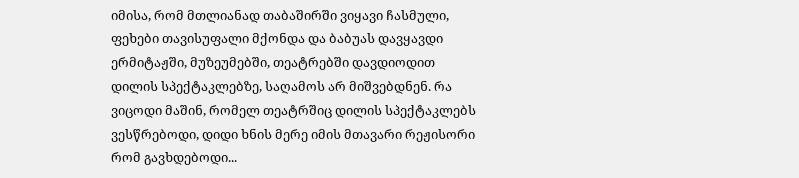იმისა, რომ მთლიანად თაბაშირში ვიყავი ჩასმული, ფეხები თავისუფალი მქონდა და ბაბუას დავყავდი ერმიტაჟში, მუზეუმებში, თეატრებში დავდიოდით დილის სპექტაკლებზე, საღამოს არ მიშვებდნენ. რა ვიცოდი მაშინ, რომელ თეატრშიც დილის სპექტაკლებს ვესწრებოდი, დიდი ხნის მერე იმის მთავარი რეჟისორი რომ გავხდებოდი...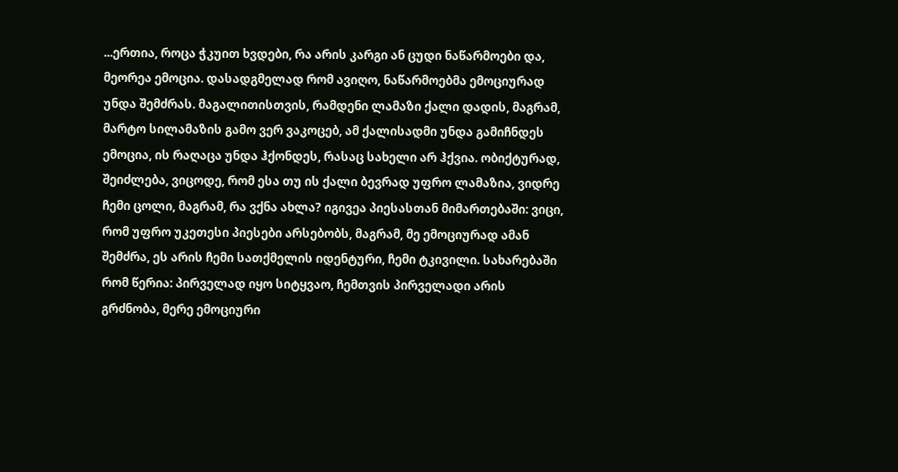...ერთია, როცა ჭკუით ხვდები, რა არის კარგი ან ცუდი ნაწარმოები და, მეორეა ემოცია. დასადგმელად რომ ავიღო, ნაწარმოებმა ემოციურად უნდა შემძრას. მაგალითისთვის, რამდენი ლამაზი ქალი დადის, მაგრამ, მარტო სილამაზის გამო ვერ ვაკოცებ, ამ ქალისადმი უნდა გამიჩნდეს ემოცია, ის რაღაცა უნდა ჰქონდეს, რასაც სახელი არ ჰქვია. ობიქტურად, შეიძლება, ვიცოდე, რომ ესა თუ ის ქალი ბევრად უფრო ლამაზია, ვიდრე ჩემი ცოლი, მაგრამ, რა ვქნა ახლა? იგივეა პიესასთან მიმართებაში: ვიცი, რომ უფრო უკეთესი პიესები არსებობს, მაგრამ, მე ემოციურად ამან შემძრა, ეს არის ჩემი სათქმელის იდენტური, ჩემი ტკივილი. სახარებაში რომ წერია: პირველად იყო სიტყვაო, ჩემთვის პირველადი არის გრძნობა, მერე ემოციური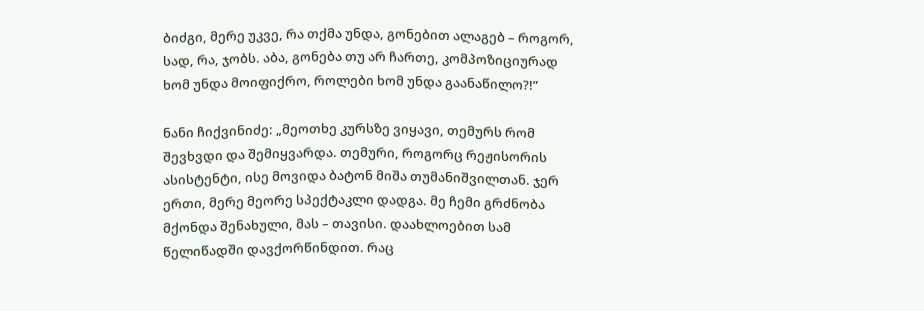ბიძგი, მერე უკვე, რა თქმა უნდა, გონებით ალაგებ – როგორ, სად, რა, ჯობს. აბა, გონება თუ არ ჩართე, კომპოზიციურად ხომ უნდა მოიფიქრო, როლები ხომ უნდა გაანაწილო?!”

ნანი ჩიქვინიძე: „მეოთხე კურსზე ვიყავი, თემურს რომ შევხვდი და შემიყვარდა. თემური, როგორც რეჟისორის ასისტენტი, ისე მოვიდა ბატონ მიშა თუმანიშვილთან. ჯერ ერთი, მერე მეორე სპექტაკლი დადგა. მე ჩემი გრძნობა მქონდა შენახული, მას – თავისი. დაახლოებით სამ წელიწადში დავქორწინდით. რაც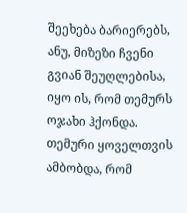შეეხება ბარიერებს, ანუ, მიზეზი ჩვენი გვიან შეუღლებისა, იყო ის, რომ თემურს ოჯახი ჰქონდა. თემური ყოველთვის ამბობდა, რომ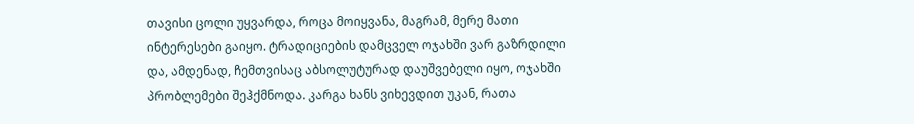თავისი ცოლი უყვარდა, როცა მოიყვანა, მაგრამ, მერე მათი ინტერესები გაიყო. ტრადიციების დამცველ ოჯახში ვარ გაზრდილი და, ამდენად, ჩემთვისაც აბსოლუტურად დაუშვებელი იყო, ოჯახში პრობლემები შეჰქმნოდა. კარგა ხანს ვიხევდით უკან, რათა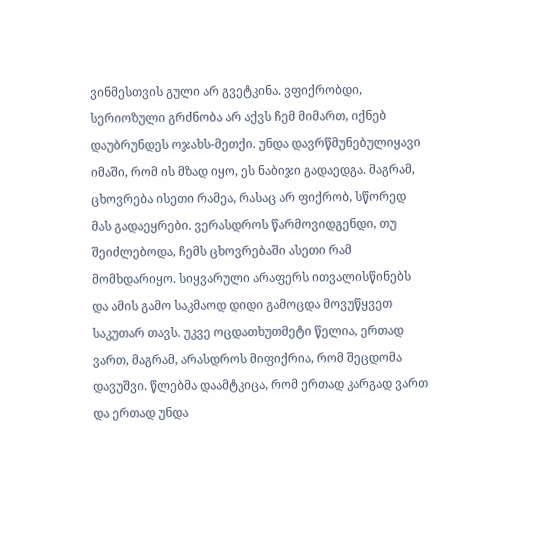ვინმესთვის გული არ გვეტკინა. ვფიქრობდი, სერიოზული გრძნობა არ აქვს ჩემ მიმართ, იქნებ დაუბრუნდეს ოჯახს-მეთქი. უნდა დავრწმუნებულიყავი იმაში, რომ ის მზად იყო, ეს ნაბიჯი გადაედგა. მაგრამ, ცხოვრება ისეთი რამეა, რასაც არ ფიქრობ, სწორედ მას გადაეყრები. ვერასდროს წარმოვიდგენდი, თუ შეიძლებოდა, ჩემს ცხოვრებაში ასეთი რამ მომხდარიყო. სიყვარული არაფერს ითვალისწინებს და ამის გამო საკმაოდ დიდი გამოცდა მოვუწყვეთ საკუთარ თავს. უკვე ოცდათხუთმეტი წელია, ერთად ვართ, მაგრამ, არასდროს მიფიქრია, რომ შეცდომა დავუშვი. წლებმა დაამტკიცა, რომ ერთად კარგად ვართ და ერთად უნდა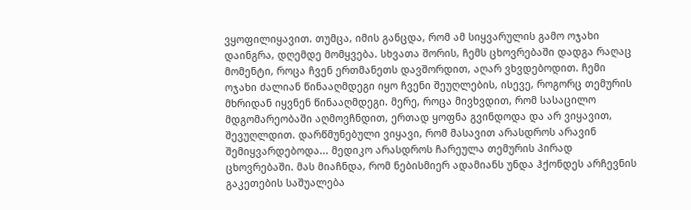ვყოფილიყავით. თუმცა, იმის განცდა, რომ ამ სიყვარულის გამო ოჯახი დაინგრა, დღემდე მომყვება. სხვათა შორის, ჩემს ცხოვრებაში დადგა რაღაც მომენტი, როცა ჩვენ ერთმანეთს დავშორდით, აღარ ვხვდებოდით. ჩემი ოჯახი ძალიან წინააღმდეგი იყო ჩვენი შეუღლების, ისევე, როგორც თემურის მხრიდან იყვნენ წინააღმდეგი. მერე, როცა მივხვდით, რომ სასაცილო მდგომარეობაში აღმოვჩნდით, ერთად ყოფნა გვინდოდა და არ ვიყავით, შევუღლდით. დარწმუნებული ვიყავი, რომ მასავით არასდროს არავინ შემიყვარდებოდა... მედიკო არასდროს ჩარეულა თემურის პირად ცხოვრებაში. მას მიაჩნდა, რომ ნებისმიერ ადამიანს უნდა ჰქონდეს არჩევნის გაკეთების საშუალება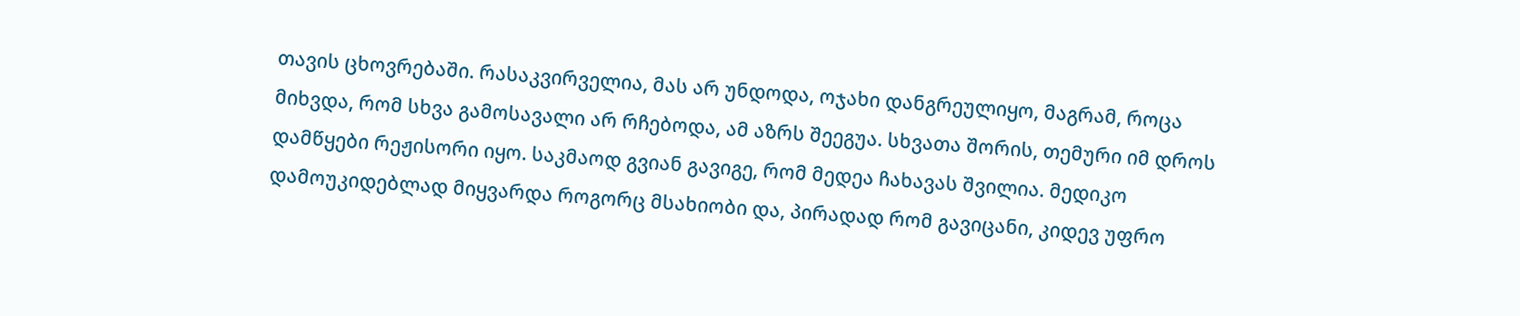თავის ცხოვრებაში. რასაკვირველია, მას არ უნდოდა, ოჯახი დანგრეულიყო, მაგრამ, როცა მიხვდა, რომ სხვა გამოსავალი არ რჩებოდა, ამ აზრს შეეგუა. სხვათა შორის, თემური იმ დროს დამწყები რეჟისორი იყო. საკმაოდ გვიან გავიგე, რომ მედეა ჩახავას შვილია. მედიკო დამოუკიდებლად მიყვარდა როგორც მსახიობი და, პირადად რომ გავიცანი, კიდევ უფრო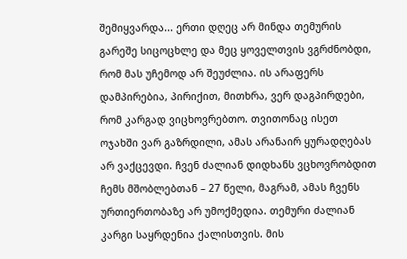შემიყვარდა... ერთი დღეც არ მინდა თემურის გარეშე სიცოცხლე და მეც ყოველთვის ვგრძნობდი, რომ მას უჩემოდ არ შეუძლია. ის არაფერს დამპირებია, პირიქით, მითხრა, ვერ დაგპირდები, რომ კარგად ვიცხოვრებთო. თვითონაც ისეთ ოჯახში ვარ გაზრდილი, ამას არანაირ ყურადღებას არ ვაქცევდი. ჩვენ ძალიან დიდხანს ვცხოვრობდით ჩემს მშობლებთან – 27 წელი, მაგრამ, ამას ჩვენს ურთიერთობაზე არ უმოქმედია. თემური ძალიან კარგი საყრდენია ქალისთვის. მის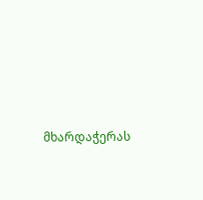მხარდაჭერას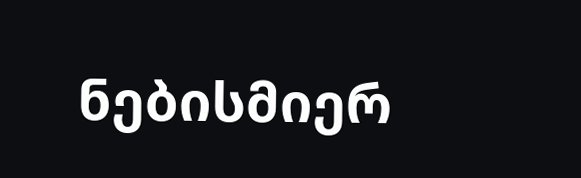ნებისმიერ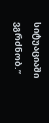სიტუაციაში ვგრძნობ.”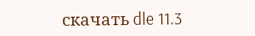скачать dle 11.3